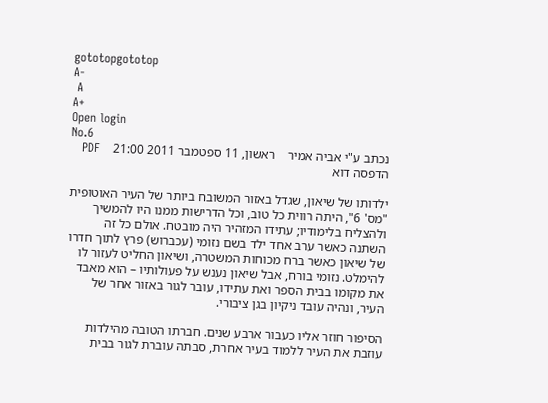gototopgototop
A-
 A
A+
Open login
No.6
נכתב ע"י אביה אמיר    ראשון, 11 ספטמבר 2011 21:00    PDF הדפסה דוא

ילדותו של שיאון, שגדל באזור המשובח ביותר של העיר האוטופית "מס' 6", היתה רווית כל טוב, וכל הדרישות ממנו היו להמשיך ולהצליח בלימודיו; עתידו המזהיר היה מובטח. אולם כל זה השתנה כאשר ערב אחד ילד בשם נזומי (עכברוש) פרץ לתוך חדרו של שיאון כאשר ברח מכוחות המשטרה, ושיאון החליט לעזור לו להימלט. נזומי בורח, אבל שיאון נענש על פעולותיו – הוא מאבד את מקומו בבית הספר ואת עתידו, עובר לגור באזור אחר של העיר, ונהיה עובד ניקיון בגן ציבורי.

הסיפור חוזר אליו כעבור ארבע שנים. חברתו הטובה מהילדות עוזבת את העיר ללמוד בעיר אחרת, סבתהּ עוברת לגור בבית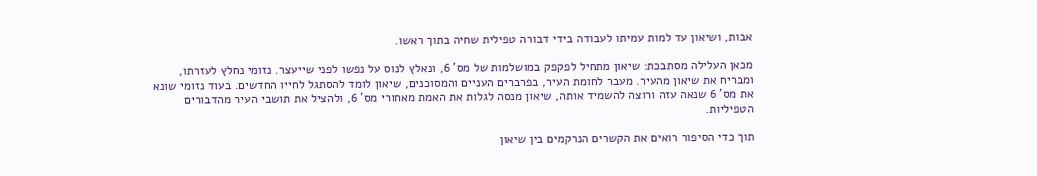אבות, ושיאון עד למות עמיתו לעבודה בידי דבורה טפילית שחיה בתוך ראשו.

מכאן העלילה מסתבכת: שיאון מתחיל לפקפק במושלמות של מס' 6, ונאלץ לנוס על נפשו לפני שייעצר. נזומי נחלץ לעזרתו, ומבריח את שיאון מהעיר. מעבר לחומת העיר, בפרברים העניים והמסוכנים, שיאון לומד להסתגל לחייו החדשים. בעוד נזומי שונא את מס' 6 שנאה עזה ורוצה להשמיד אותה, שיאון מנסה לגלות את האמת מאחורי מס' 6, ולהציל את תושבי העיר מהדבורים הטפיליות.

תוך כדי הסיפור רואים את הקשרים הנרקמים בין שיאון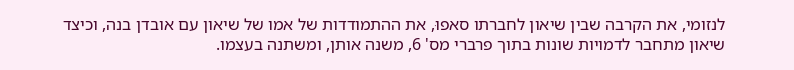לנזומי, את הקרבה שבין שיאון לחברתו סאפוּ, את ההתמודדות של אמו של שיאון עם אובדן בנה, וכיצד שיאון מתחבר לדמויות שונות בתוך פרברי מס' 6, משנה אותן, ומשתנה בעצמו.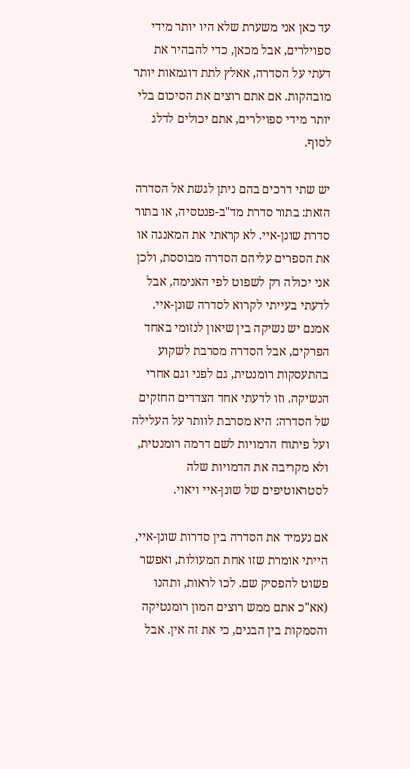עד כאן אני משערת שלא היו יותר מידי ספוילרים, אבל מכאן, כדי להבהיר את דעתי על הסדרה, אאלץ לתת דוגמאות יותר מובהקות. אם אתם רוצים את הסיכום בלי יותר מידי ספוילרים, אתם יכולים לדלג לסוף.

יש שתי דרכים בהם ניתן לגשת אל הסדרה הזאת: בתור סדרת מד"ב-פנטסיה, או בתור סדרת שונן-איי. לא קראתי את המאנגה או את הספרים עליהם הסדרה מבוססת, ולכן אני יכולה רק לשפוט לפי האנימה, אבל לדעתי בעייתי לקרוא לסדרה שונן-איי. אמנם יש נשיקה בין שיאון לנזומי באחד הפרקים, אבל הסדרה מסרבת לשקוע בהתעסקות רומנטית, גם לפני וגם אחרי הנשיקה. וזו לדעתי אחד הצדדים החזקים של הסדרה: היא מסרבת לוותר על העלילה ועל פיתוח הדמויות לשם דרמה רומנטית, ולא מקריבה את הדמויות שלה לסטראוטיפים של שונן-איי ויאוי.

אם נעמיד את הסדרה בין סדרות שונן-איי, הייתי אומרת שזו אחת המעולות, ואפשר פשוט להפסיק שם. לכו לראות, ותהנו (אא"כ אתם ממש רוצים המון רומנטיקה והסמקות בין הבנים, כי את זה אין. אבל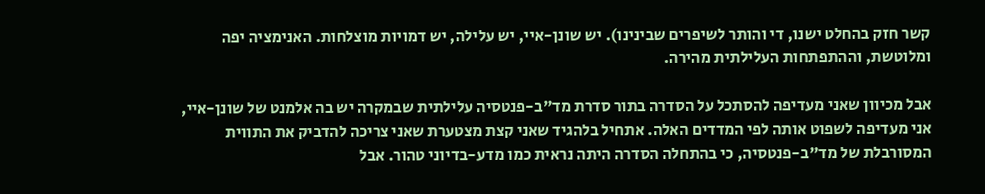קשר חזק בהחלט ישנו, די והותר לשיפרים שבינינו). יש שונן-איי, יש עלילה, יש דמויות מוצלחות. האנימציה יפה ומלוטשת, וההתפתחות העלילתית מהירה.

אבל מכיוון שאני מעדיפה להסתכל על הסדרה בתור סדרת מד"ב-פנטסיה עלילתית שבמקרה יש בה אלמנט של שונן-איי, אני מעדיפה לשפוט אותה לפי המדדים האלה. אתחיל בלהגיד שאני קצת מצטערת שאני צריכה להדביק את התווית המסורבלת של מד"ב-פנטסיה, כי בהתחלה הסדרה היתה נראית כמו מדע-בדיוני טהור. אבל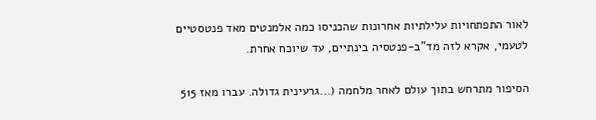לאור התפתחויות עלילתיות אחרונות שהכניסו כמה אלמנטים מאד פנטסטיים לטעמי, אקרא לזה מד"ב-פנטסיה בינתיים, עד שיוכח אחרת.

הסיפור מתרחש בתוך עולם לאחר מלחמה (...גרעינית גדולה. עברו מאז 515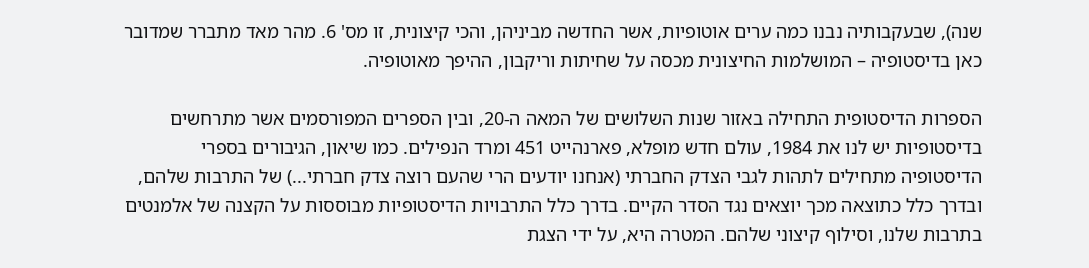שנה), שבעקבותיה נבנו כמה ערים אוטופיות, אשר החדשה מביניהן, והכי קיצונית, זו מס' 6. מהר מאד מתברר שמדובר כאן בדיסטופיה – המושלמות החיצונית מכסה על שחיתות וריקבון, ההיפך מאוטופיה.

הספרות הדיסטופית התחילה באזור שנות השלושים של המאה ה-20, ובין הספרים המפורסמים אשר מתרחשים בדיסטופיות יש לנו את 1984, עולם חדש מופלא, פארנהייט 451 ומרד הנפילים. כמו שיאון, הגיבורים בספרי הדיסטופיה מתחילים לתהות לגבי הצדק החברתי (אנחנו יודעים הרי שהעם רוצה צדק חברתי...) של התרבות שלהם, ובדרך כלל כתוצאה מכך יוצאים נגד הסדר הקיים. בדרך כלל התרבויות הדיסטופיות מבוססות על הקצנה של אלמנטים בתרבות שלנו, וסילוף קיצוני שלהם. המטרה היא, על ידי הצגת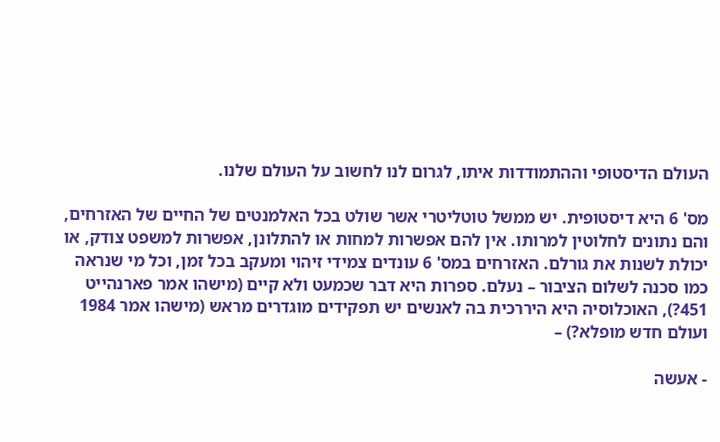העולם הדיסטופי וההתמודדות איתו, לגרום לנו לחשוב על העולם שלנו.

מס' 6 היא דיסטופית. יש ממשל טוטליטרי אשר שולט בכל האלמנטים של החיים של האזרחים, והם נתונים לחלוטין למרותו. אין להם אפשרות למחות או להתלונן, אפשרות למשפט צודק, או יכולת לשנות את גורלם. האזרחים במס' 6 עונדים צמידי זיהוי ומעקב בכל זמן, וכל מי שנראה כמו סכנה לשלום הציבור – נעלם. ספרות היא דבר שכמעט ולא קיים (מישהו אמר פארנהייט 451?), האוכלוסיה היא היררכית בה לאנשים יש תפקידים מוגדרים מראש (מישהו אמר 1984 ועולם חדש מופלא?) –

- אעשה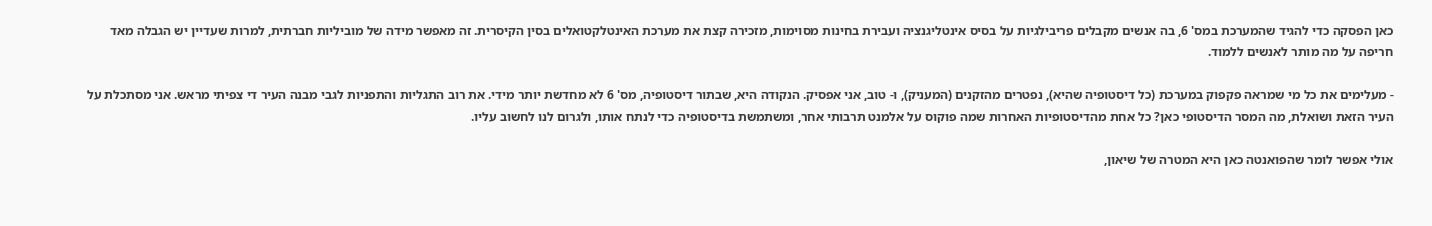כאן הפסקה כדי להגיד שהמערכת במס' 6, בה אנשים מקבלים פריבילגיות על בסיס אינטליגנציה ועבירת בחינות מסוימות, מזכירה קצת את מערכת האינטלקטואלים בסין הקיסרית. זה מאפשר מידה של מוביליות חברתית, למרות שעדיין יש הגבלה מאד חריפה על מה מותר לאנשים ללמוד.

- מעלימים את כל מי שמראה פקפוק במערכת (כל דיסטופיה שהיא), נפטרים מהזקנים (המעניק), ו- טוב, אני אפסיק. הנקודה היא, שבתור דיסטופיה, מס' 6 לא מחדשת יותר מידי. את רוב התגליות והתפניות לגבי מבנה העיר די צפיתי מראש. אני מסתכלת על העיר הזאת ושואלת, מה המסר הדיסטופי כאן? כל אחת מהדיסטופיות האחרות שמה פוקוס על אלמנט תרבותי אחר, ומשתמשת בדיסטופיה כדי לנתח אותו, ולגרום לנו לחשוב עליו.

אולי אפשר לומר שהפואנטה כאן היא המטרה של שיאון,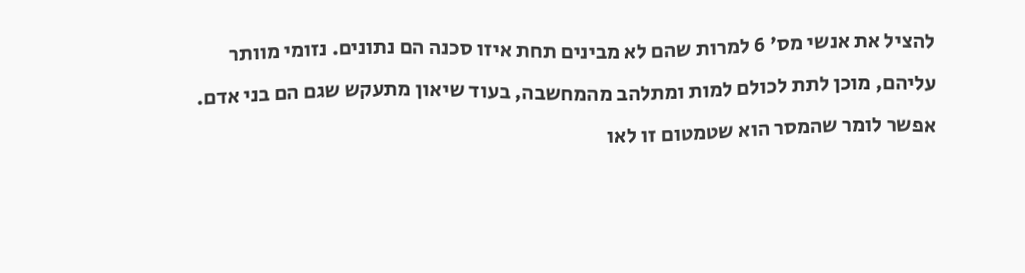להציל את אנשי מס' 6 למרות שהם לא מבינים תחת איזו סכנה הם נתונים. נזומי מוותר עליהם, מוכן לתת לכולם למות ומתלהב מהמחשבה, בעוד שיאון מתעקש שגם הם בני אדם. אפשר לומר שהמסר הוא שטמטום זו לאו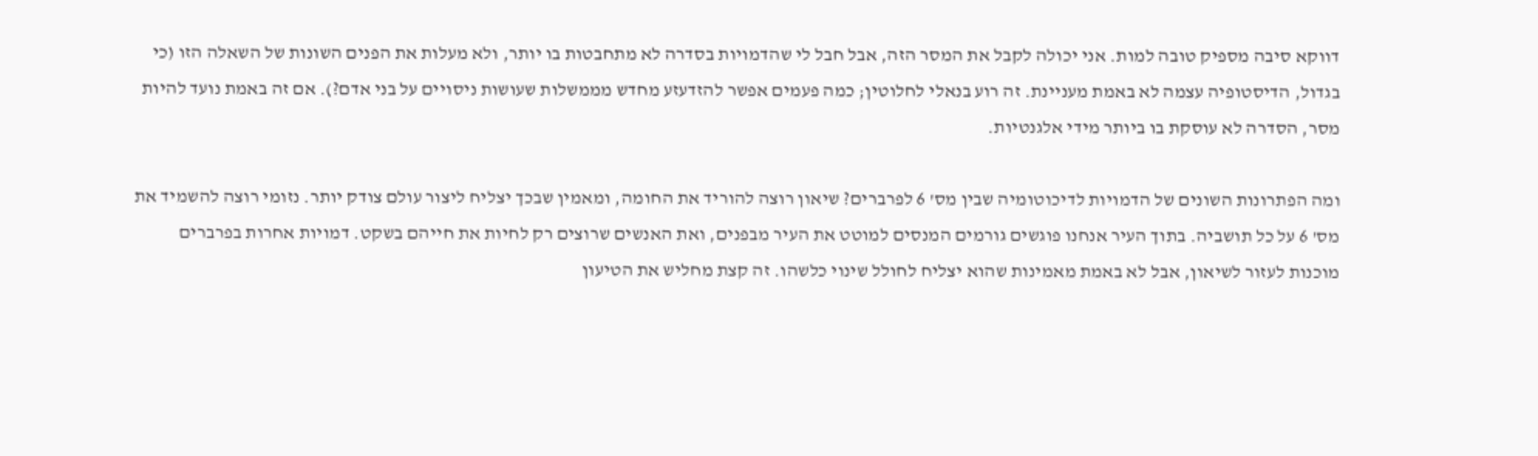דווקא סיבה מספיק טובה למות. אני יכולה לקבל את המסר הזה, אבל חבל לי שהדמויות בסדרה לא מתחבטות בו יותר, ולא מעלות את הפנים השונות של השאלה הזו (כי בגדול, הדיסטופיה עצמה לא באמת מעניינת. זה רוע בנאלי לחלוטין; כמה פעמים אפשר להזדעזע מחדש מממשלות שעושות ניסויים על בני אדם?). אם זה באמת נועד להיות מסר, הסדרה לא עוסקת בו ביותר מידי אלגנטיות.

ומה הפתרונות השונים של הדמויות לדיכוטומיה שבין מס' 6 לפרברים? שיאון רוצה להוריד את החומה, ומאמין שבכך יצליח ליצור עולם צודק יותר. נזומי רוצה להשמיד את מס' 6 על כל תושביה. בתוך העיר אנחנו פוגשים גורמים המנסים למוטט את העיר מבפנים, ואת האנשים שרוצים רק לחיות את חייהם בשקט. דמויות אחרות בפרברים מוכנות לעזור לשיאון, אבל לא באמת מאמינות שהוא יצליח לחולל שינוי כלשהו. זה קצת מחליש את הטיעון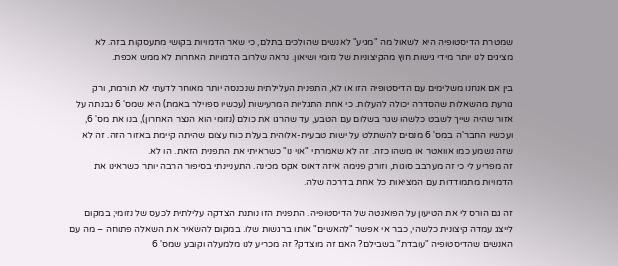שמטרת הדיסטופיה היא לשאול מה "מגיע" לאנשים שהולכים בתלם, כי שאר הדמויות בקושי מתעסקות בזה. לא מציגים לנו יותר מידי גישות חוץ מהקיצוניות של נזומי ושיאון. נראה שלרוב הדמויות האחרות לא ממש אכפת.

בין אם אנחנו משלימים עם הדיסטופיה הזו או לא, התפנית העלילתית שנכנסה יותר מאוחר לדעתי לא תורמת, ורק גורעת מהשאלות שהסדרה יכולה להעלות. כי אחת התגליות המרעישות (עכשיו ספוילר באמת) היא שמס' 6 נבנתה על אזור שהיה שייך לשבט כלשהו שגר בשלום עם הטבע, עד שהרגו את כולם (נזומי הוא הנצר האחרון), בנו את מס' 6, ועכשיו החבר'ה במס' 6 מנסים להשתלט על ישות טבעית-אלוהית בעלת כוח עצום שהיתה קיימת באזור הזה. זה לא שזה נשמע כמו אוואטר או משהו כזה. זה לא שאמרתי "אוי נו" כשראיתי את התפנית הזאת. הו לא.
זה מפריע לי כי זה מערבב סוגות, וזורק פנימה איזה דאוס אקס מכינה. התעניינתי בסיפור הרבה יותר כשראינו את הדמויות מתמודדות עם המציאות כל אחת בדרכה שלה.

זה גם הורס לי את הטיעון על הפואנטה של הדיסטופיה. התפנית הזו נותנת הצדקה עלילתית לכעס של נזומי; במקום לייצג עמדה קיצונית כלשהי, כבר אי אפשר "להאשים" אותו ברגשות שלו. במקום להשאיר את השאלה פתוחה – מה עם האנשים שהדיסטופיה "עובדת" בשבילם? האם זה מוצדק? זה מכריע לנו מלמעלה וקובע שמס' 6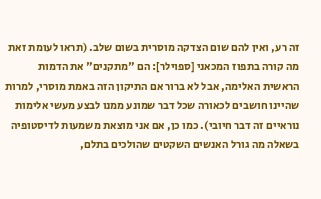זה רע, ואין להם שום הצדקה מוסרית בשום שלב. (תראו לעומת זאת מה קורה בתפוז המכאני [ספוילר]: הם "מתקנים" את הדמות הראשית האלימה, אבל לא ברור אם התיקון הזה באמת מוסרי, למרות שהיינו חושבים לכאורה שכל דבר שמונע ממנו לבצע מעשי אלימות נוראיים זה דבר חיובי). כמו כן, אם אני מוצאת משמעות לדיסטופיה בשאלה מה גורל האנשים השקטים שהולכים בתלם,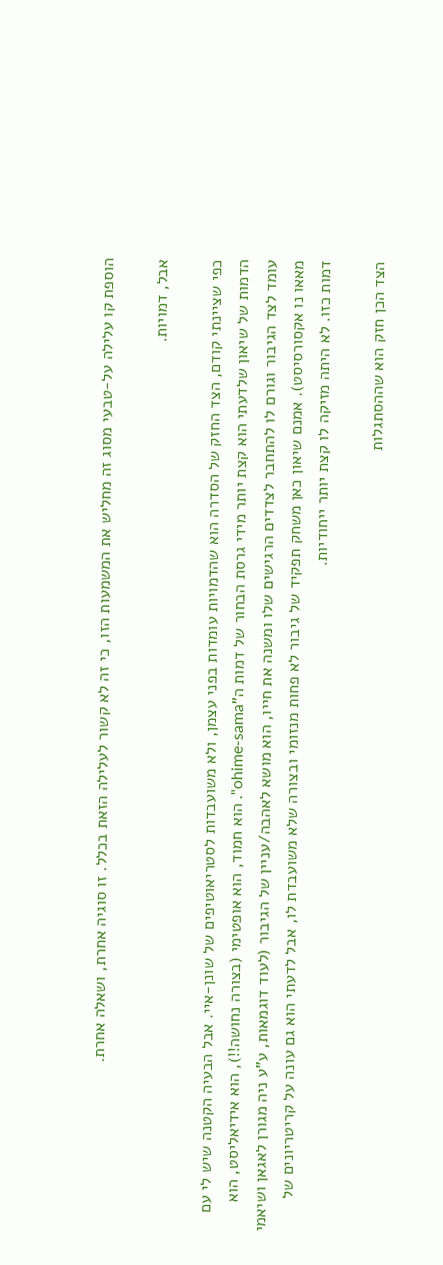הוספת קו עלילה על-טבעי מסוג זה מחליש את המשמעות הזו, כי זה לא קשור לעלילה הזאת בכלל. זו סוגיה אחרת, ושאלה אחרת.

אבל, דמויות.

כפי שציינתי קודם, הצד החזק של הסדרה הוא שהדמויות עומדות בפני עצמן, ולא משועבדות לסטריאוטיפים של שונן-איי. אבל הבעיה הקטנה שיש לי עם הדמות של שיאון שלדעתי הוא קצת יותר מידי גרסת הבחור של דמות ה"ohime-sama". הוא חמוד, הוא אופטימי (בצורה נחושה!!), הוא אידיאליסט, הוא עומד לצד הגיבור וגורם לו להתחבר לצדדים הרגישים שלו ומשנה את חייו, הוא מושא לאהבה/עניין של הגיבור (לעוד דוגמאות, ע"ע ניה מגורן לאגאן ושיאמי מאאו נו אקסורסיסט). אמנם שיאון כאן משחק תפקיד של גיבור לא פחות מנזומי ובצורה שלא משועבדת לו, אבל לדעתי הוא גם עונה על קריטריונים של דמות כזו. לא היתה מזיקה לו קצת יותר ייחודיות.

הצד הכן חזק הוא שההסתגלות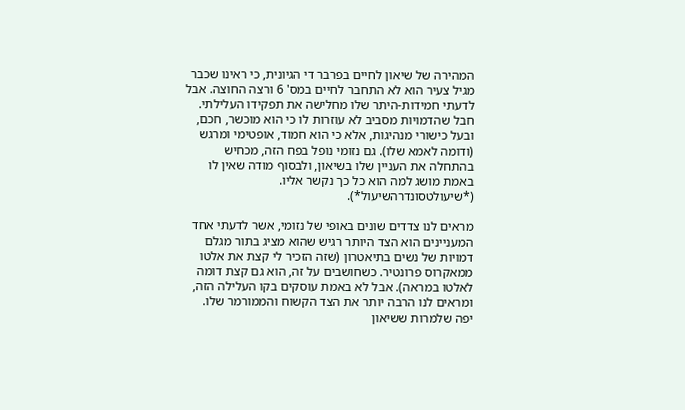המהירה של שיאון לחיים בפרבר די הגיונית, כי ראינו שכבר מגיל צעיר הוא לא התחבר לחיים במס' 6 ורצה החוצה. אבל לדעתי חמידות-היתר שלו מחלישה את תפקידו העלילתי. חבל שהדמויות מסביב לא עוזרות לו כי הוא מוכשר, חכם, ובעל כישורי מנהיגות, אלא כי הוא חמוד, אופטימי ומרגש (ודומה לאמא שלו). גם נזומי נופל בפח הזה, מכחיש בהתחלה את העניין שלו בשיאון, ולבסוף מודה שאין לו באמת מושג למה הוא כל כך נקשר אליו. (*שיעולטסונדרהשיעול*).

מראים לנו צדדים שונים באופי של נזומי, אשר לדעתי אחד המעניינים הוא הצד היותר רגיש שהוא מציג בתור מגלם דמויות של נשים בתיאטרון (שזה הזכיר לי קצת את אלטו ממאקרוס פרונטיר. כשחושבים על זה, הוא גם קצת דומה לאלטו במראה). אבל לא באמת עוסקים בקו העלילה הזה, ומראים לנו הרבה יותר את הצד הקשוח והממורמר שלו. יפה שלמרות ששיאון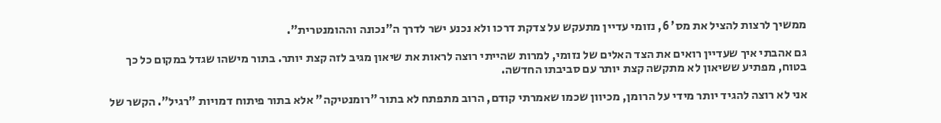ממשיך לרצות להציל את מס' 6, נזומי עדיין מתעקש על צדקת דרכו ולא נכנע ישר לדרך ה"נכונה וההומנטרית".

גם אהבתי איך שעדיין רואים את הצד האלים של נזומי, למרות שהייתי רוצה לראות את שיאון מגיב לזה קצת יותר. בתור מישהו שגדל במקום כל כך בטוח, מפתיע ששיאון לא מתקשה קצת יותר עם סביבתו החדשה.

אני לא רוצה להגיד יותר מידי על הרומן, מכיוון שכמו שאמרתי קודם, הרוב מתפתח לא בתור "רומנטיקה" אלא בתור פיתוח דמויות "רגיל". הקשר של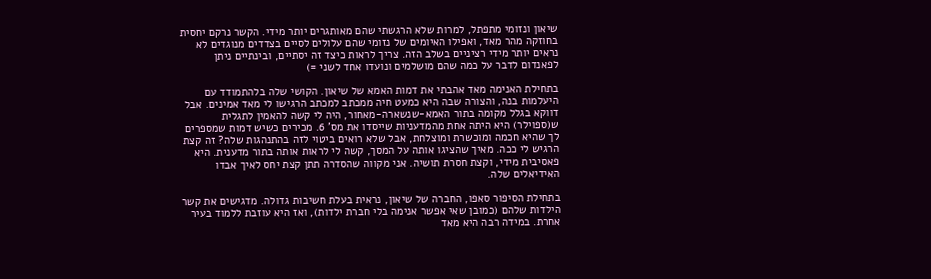שיאון ונזומי מתפתל, למרות שלא הרגשתי שהם מאותגרים יותר מידי. הקשר נרקם יחסית בחוזקה מהר מאד, ואפילו האיומים של נזומי שהם עלולים לסיים בצדדים מנוגדים לא נראים יותר מידי רציניים בשלב הזה. צריך לראות כיצד זה יסתיים, ובינתיים ניתן לפאנדום לדבר על כמה שהם מושלמים ונועדו אחד לשני =)

בתחילת האנימה מאד אהבתי את דמות האמא של שיאון. הקושי שלה בלהתמודד עם היעלמות בנה, והצורה שבה היא כמעט חיה ממכתב למכתב הרגישו לי מאד אמינים. אבל דווקא בגלל מקומה בתור האמא-שנשארה-מאחור, היה לי קשה להאמין לתגלית ש(ספוילר) היא היתה אחת מהמדעניות שייסדו את מס' 6. מכירים כשיש דמות שמספרים לך שהיא חכמה ומוכשרת ומוצלחת, אבל שלא רואים ביטוי לזה בהתנהגות שלה? זה קצת הרגיש לי ככה. מאיך שהציגו אותה על המסך, קשה לי לראות אותה בתור מדענית. היא פאסיבית מידי, וקצת חסרת תושיה. אני מקווה שהסדרה תתן קצת יחס לאיך אבדו האידיאלים שלה.

בתחילת הסיפור סאפו, החברה של שיאון, נראית בעלת חשיבות גדולה. מדגישים את קשר הילדות שלהם (כמובן שאי אפשר אנימה בלי חברת ילדות), ואז היא עוזבת ללמוד בעיר אחרת. במידה רבה היא מאד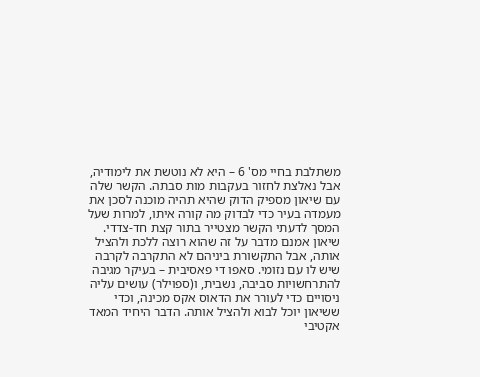משתלבת בחיי מס' 6 – היא לא נוטשת את לימודיה, אבל נאלצת לחזור בעקבות מות סבתה. הקשר שלה עם שיאון מספיק הדוק שהיא תהיה מוכנה לסכן את מעמדה בעיר כדי לבדוק מה קורה איתו, למרות שעל המסך לדעתי הקשר מצטייר בתור קצת חד-צדדי. שיאון אמנם מדבר על זה שהוא רוצה ללכת ולהציל אותה, אבל התקשורת ביניהם לא התקרבה לקרבה שיש לו עם נזומי. סאפו די פאסיבית – בעיקר מגיבה להתרחשויות סביבה, נשבית, ו(ספוילר) עושים עליה ניסויים כדי לעורר את הדאוס אקס מכינה, וכדי ששיאון יוכל לבוא ולהציל אותה. הדבר היחיד המאד אקטיבי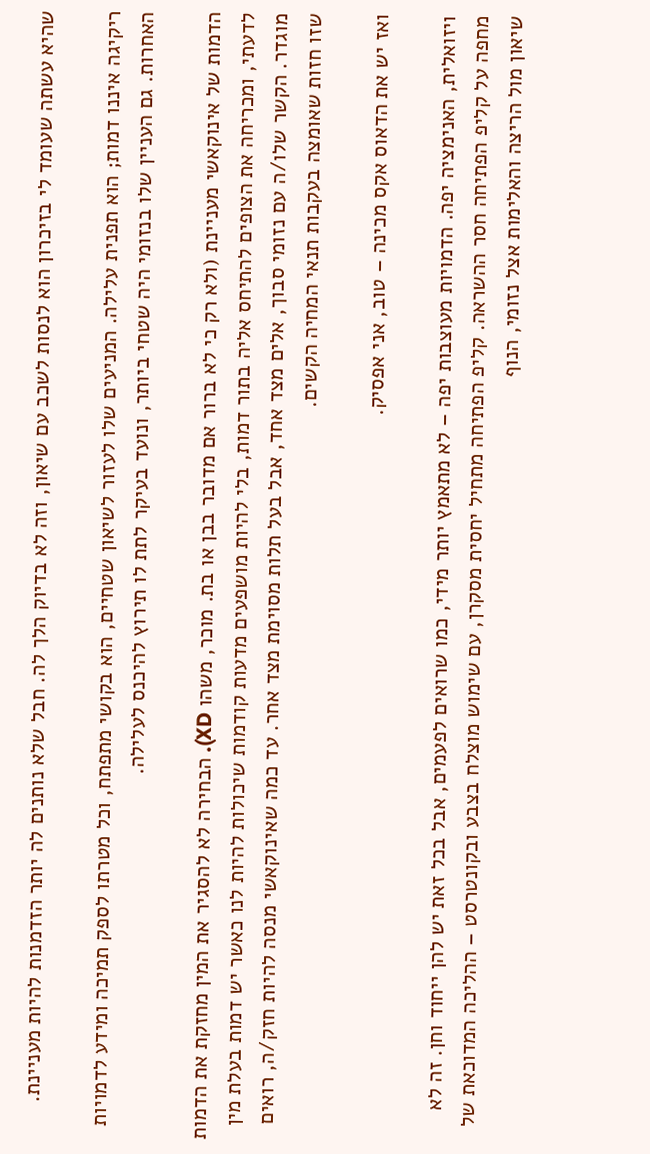שהיא עשתה שעומד לי בזיכרון הוא לנסות לשכב עם שיאון, וזה לא בדיוק הלך לה. חבל שלא נותנים לה יותר הזדמנות להיות מעניינת.

ריקיגה איננו דמות; הוא תפנית עלילה. המניעים שלו לעזור לשיאון שטחיים, הוא בקושי מתפתח, וכל מטרתו לספק תמיכה ומידע לדמויות האחרות. גם העניין שלו בנזומי היה שטחי ביותר, ונועד בעיקר לתת לו תירוץ להיכנס לעלילה.

הדמות של אינוקאשי מעניינת (ולא רק כי לא ברור אם מדובר בבן או בת. מוכר, משהו XD). הבחירה לא להסגיר את המין מחזקת את הדמות לדעתי, ומכריחה את הצופים להתיחס אליה בתור דמות, בלי להיות מושפעים מדעות קודמות שיכולות להיות לנו כאשר יש דמות בעלת מין מוגדר. הקשר שלו/ה עם נזומי סבוך, אלים מצד אחד, אבל בעל תלות מסוימת מצד אחר. עד כמה שאינוקאשי מנסה להיות חזק/ה, רואים שזו חזות שאומצה בעקבות תנאי המחיה הקשים.

ואז יש את הדאוס אקס מכינה – טוב, אני אפסיק.

ויזואלית, האנימציה יפה. הדמויות מעוצבות יפה – לא מתאמץ יותר מידי, כמו שרואים לפעמים, אבל בכל זאת יש להן ייחוד וחן. זה לא מחפה על קליפ הפתיחה חסר ההשראה. קליפ הפתיחה מתחיל יחסית מסקרן, עם שימוש מוצלח בצבע ובקונטרסט – ההליכה המדוכאת של שיאון מול הריצה והאלימות אצל נזומי, הנוף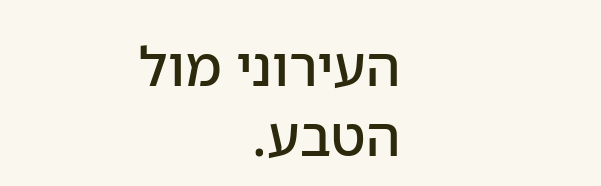העירוני מול הטבע.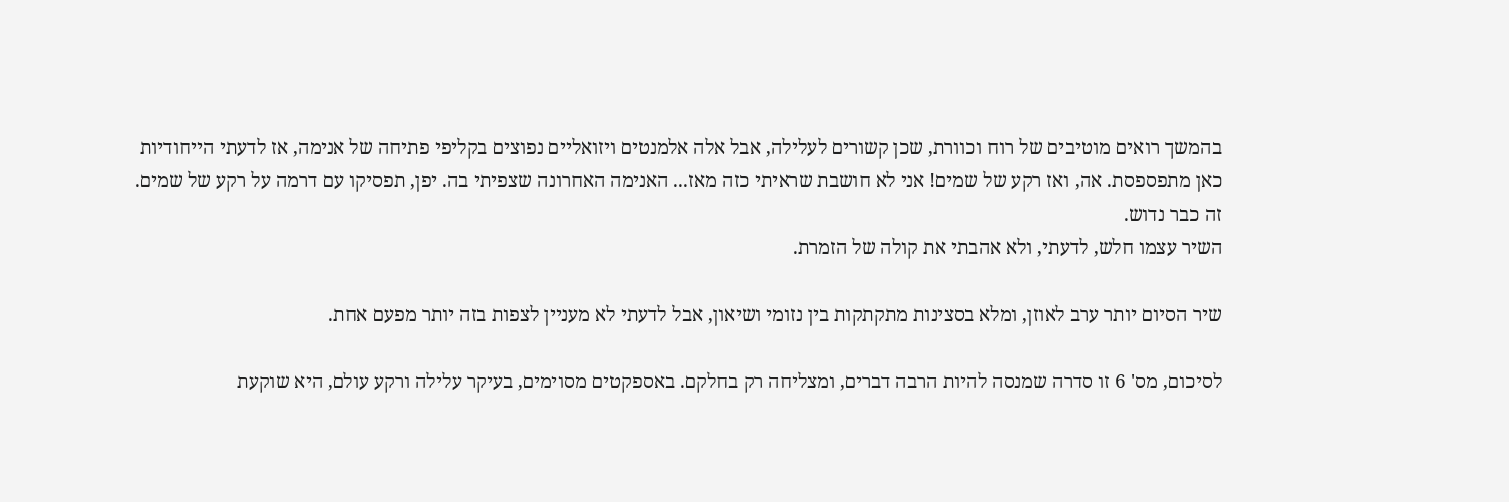בהמשך רואים מוטיבים של רוח וכוורת, שכן קשורים לעלילה, אבל אלה אלמנטים ויזואליים נפוצים בקליפי פתיחה של אנימה, אז לדעתי הייחודיות כאן מתפספסת. אה, ואז רקע של שמים! אני לא חושבת שראיתי כזה מאז... האנימה האחרונה שצפיתי בה. יפן, תפסיקו עם דרמה על רקע של שמים. זה כבר נדוש.
השיר עצמו חלש, לדעתי, ולא אהבתי את קולה של הזמרת.

שיר הסיום יותר ערב לאוזן, ומלא בסצינות מתקתקות בין נזומי ושיאון, אבל לדעתי לא מעניין לצפות בזה יותר מפעם אחת.

לסיכום, מס' 6 זו סדרה שמנסה להיות הרבה דברים, ומצליחה רק בחלקם. באספקטים מסוימים, בעיקר עלילה ורקע עולם, היא שוקעת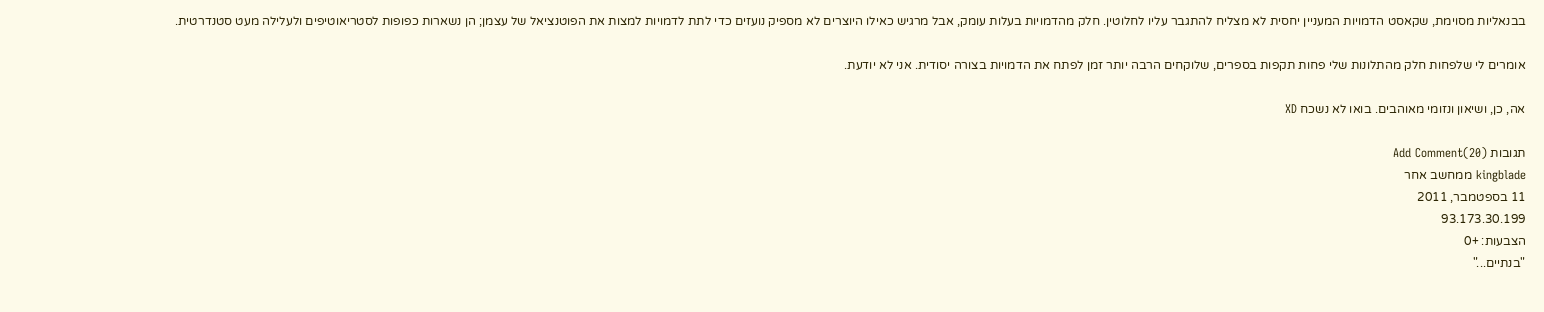בבנאליות מסוימת, שקאסט הדמויות המעניין יחסית לא מצליח להתגבר עליו לחלוטין. חלק מהדמויות בעלות עומק, אבל מרגיש כאילו היוצרים לא מספיק נועזים כדי לתת לדמויות למצות את הפוטנציאל של עצמן; הן נשארות כפופות לסטריאוטיפים ולעלילה מעט סטנדרטית.

אומרים לי שלפחות חלק מהתלונות שלי פחות תקפות בספרים, שלוקחים הרבה יותר זמן לפתח את הדמויות בצורה יסודית. אני לא יודעת.

אה, כן, ושיאון ונזומי מאוהבים. בואו לא נשכח XD

תגובות (20)Add Comment
kingblade ממחשב אחר
11 בספטמבר, 2011
93.173.30.199
הצבעות: +0
"בנתיים..."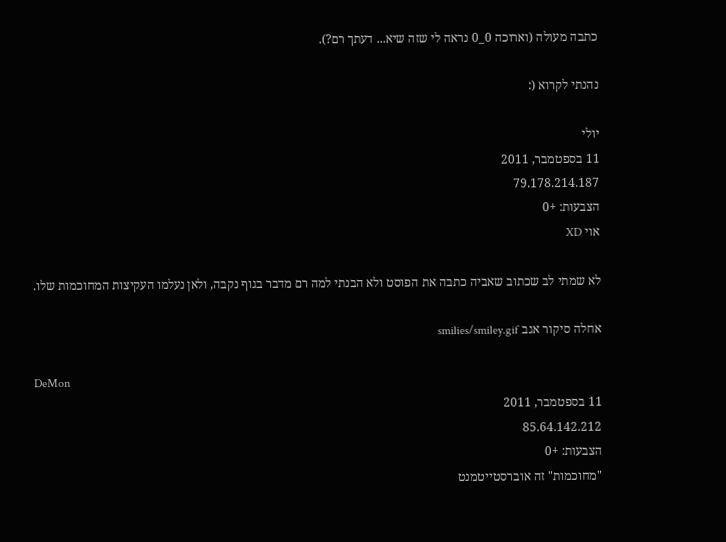כתבה מעולה (וארוכה 0_0 נראה לי שזה שיא... דעתך רם?).

נהנתי לקרוא (:

יולי
11 בספטמבר, 2011
79.178.214.187
הצבעות: +0
אוי XD

לא שמתי לב שכתוב שאביה כתבה את הפוסט ולא הבנתי למה רם מדבר בגוף נקבה, ולאן נעלמו העקיצות המחוכמות שלו.

אחלה סיקור אגב smilies/smiley.gif

DeMon
11 בספטמבר, 2011
85.64.142.212
הצבעות: +0
"מחוכמות" זה אוברסטייטמנט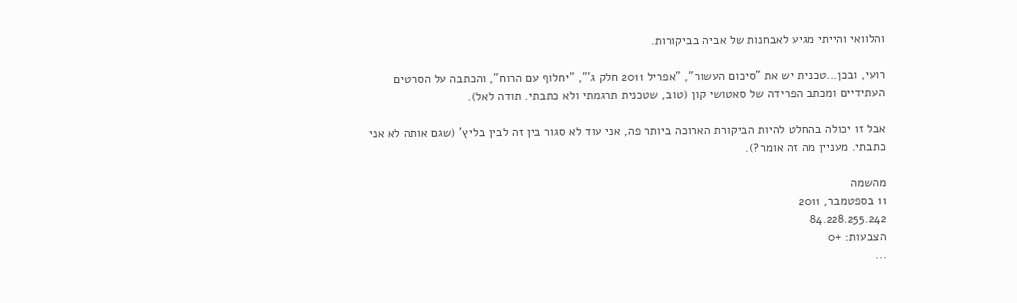והלוואי והייתי מגיע לאבחנות של אביה בביקורות.

רועי, ובכן...טכנית יש את "סיכום העשור", "אפריל 2011 חלק ג'", "יחלוף עם הרוח", והכתבה על הסרטים העתידיים ומכתב הפרידה של סאטושי קון (טוב, שטכנית תרגמתי ולא כתבתי. תודה לאל).

אבל זו יכולה בהחלט להיות הביקורת הארוכה ביותר פה, אני עוד לא סגור בין זה לבין בליץ' (שגם אותה לא אני כתבתי. מעניין מה זה אומר?).

מהשמה
11 בספטמבר, 2011
84.228.255.242
הצבעות: +0
...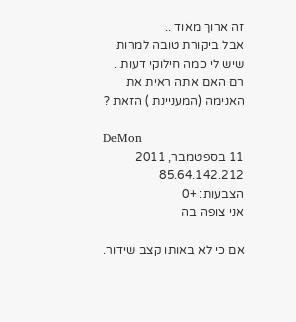זה ארוך מאוד ..
אבל ביקורת טובה למרות שיש לי כמה חילוקי דעות .
רם האם אתה ראית את האנימה (המעניינת ) הזאת ?

DeMon
11 בספטמבר, 2011
85.64.142.212
הצבעות: +0
אני צופה בה

אם כי לא באותו קצב שידור.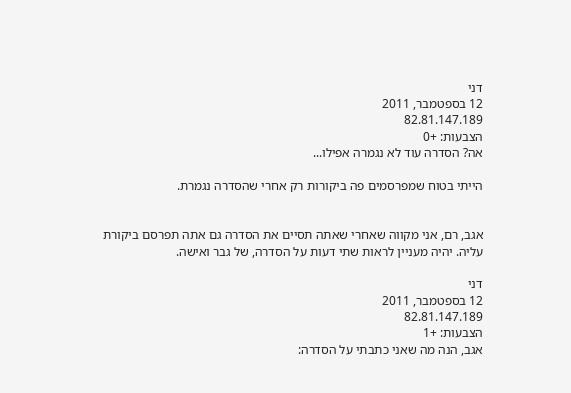דני
12 בספטמבר, 2011
82.81.147.189
הצבעות: +0
אה? הסדרה עוד לא נגמרה אפילו...

הייתי בטוח שמפרסמים פה ביקורות רק אחרי שהסדרה נגמרת.


אגב, רם, אני מקווה שאחרי שאתה תסיים את הסדרה גם אתה תפרסם ביקורת עליה. יהיה מעניין לראות שתי דעות על הסדרה, של גבר ואישה.

דני
12 בספטמבר, 2011
82.81.147.189
הצבעות: +1
אגב, הנה מה שאני כתבתי על הסדרה: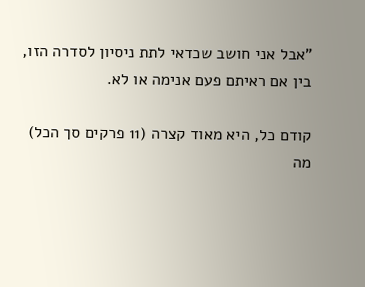"אבל אני חושב שכדאי לתת ניסיון לסדרה הזו, בין אם ראיתם פעם אנימה או לא.

קודם כל, היא מאוד קצרה (11 פרקים סך הכל) מה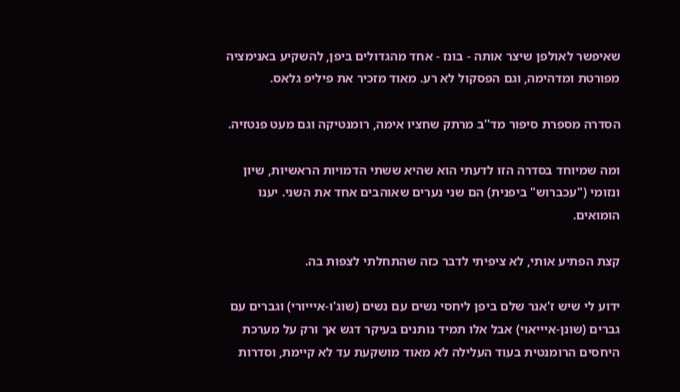שאיפשר לאולפן שיצר אותה - בונז - אחד מהגדולים ביפן, להשקיע באנימציה מפורטת ומדהימה, וגם הפסקול לא רע. מאוד מזכיר את פיליפ גלאס.

הסדרה מספרת סיפור מד''ב מרתק שחציו אימה, רומנטיקה וגם מעט פנטזיה.

ומה שמיוחד בסדרה הזו לדעתי הוא שהיא ששתי הדמויות הראשיות, שיון ונזומי ("עכברוש" ביפנית) הם שני נערים שאוהבים אחד את השני. יענו הומואים.

קצת הפתיע אותי, לא ציפיתי לדבר כזה שהתחלתי לצפות בה.

ידוע לי שיש ז'אנר שלם ביפן ליחסי נשים עם נשים (שוג'ו-איייורי) וגברים עם גברים (שונן-איייאוי) אבל אלו תמיד נותנים בעיקר דגש אך ורק על מערכת היחסים הרומנטית בעוד העלילה לא מאוד מושקעת עד לא קיימת, וסדרות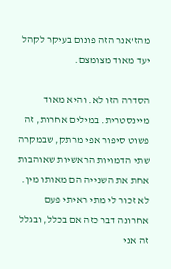מהז'אנר הזה פונום בעיקר לקהל יעד מאוד מצומצם.

הסדרה הזו לא. והיא מאוד מיינסטרית. במילים אחרות, זה פשוט סיפור אפי מרתק, שבמקרה שתי הדמויות הראשיות שאוהבות אחת את השנייה הם מאותו מין. לא זכור לי מתי ראיתי פעם אחרונה דבר כזה אם בכלל, ובגלל זה אני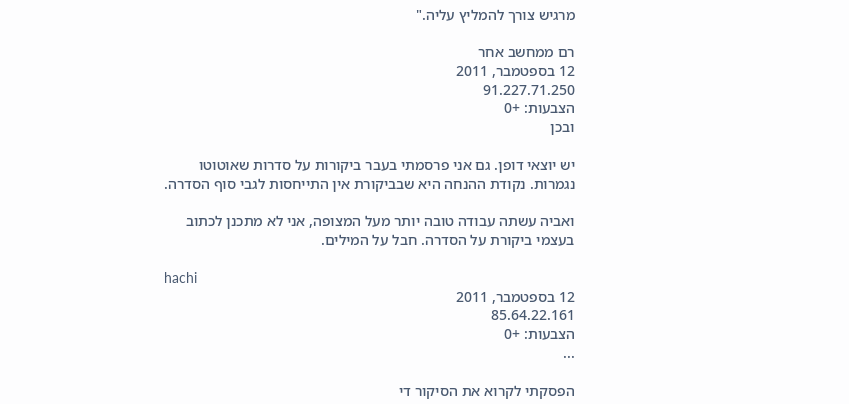מרגיש צורך להמליץ עליה."

רם ממחשב אחר
12 בספטמבר, 2011
91.227.71.250
הצבעות: +0
ובכן

יש יוצאי דופן. גם אני פרסמתי בעבר ביקורות על סדרות שאוטוטו נגמרות. נקודת ההנחה היא שבביקורת אין התייחסות לגבי סוף הסדרה.

ואביה עשתה עבודה טובה יותר מעל המצופה, אני לא מתכנן לכתוב בעצמי ביקורת על הסדרה. חבל על המילים.

hachi
12 בספטמבר, 2011
85.64.22.161
הצבעות: +0
...

הפסקתי לקרוא את הסיקור די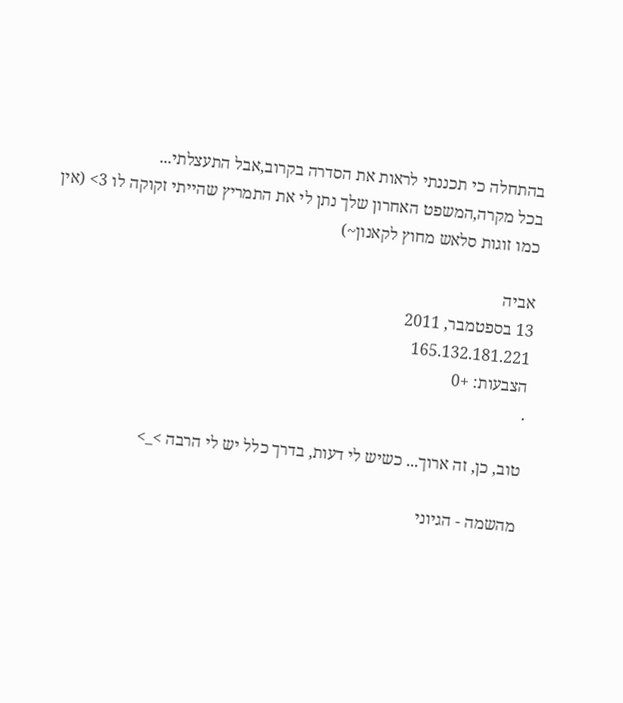בהתחלה כי תכננתי לראות את הסדרה בקרוב,אבל התעצלתי...
בכל מקרה,המשפט האחרון שלך נתן לי את התמריץ שהייתי זקוקה לו 3> (אין כמו זוגות סלאש מחוץ לקאנון~)

אביה
13 בספטמבר, 2011
165.132.181.221
הצבעות: +0
.

טוב, כן, זה ארוך... כשיש לי דעות, בדרך כלל יש לי הרבה >_>

מהשמה - הגיוני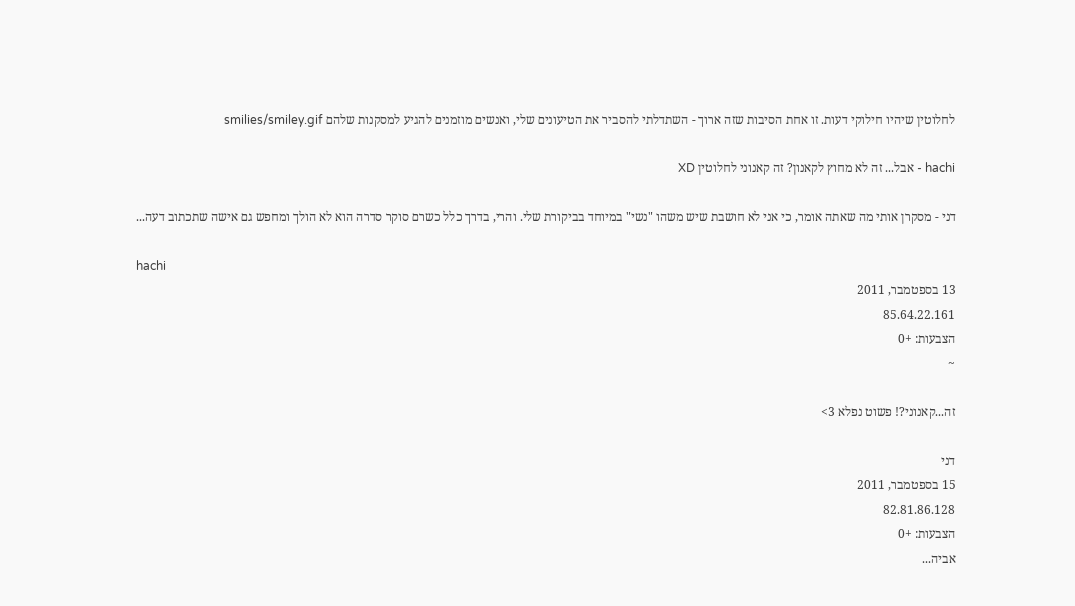לחלוטין שיהיו חילוקי דעות. זו אחת הסיבות שזה ארוך - השתדלתי להסביר את הטיעונים שלי, ואנשים מוזמנים להגיע למסקנות שלהם smilies/smiley.gif

hachi - אבל... זה לא מחוץ לקאנון? זה קאנוני לחלוטין XD

דני - מסקרן אותי מה שאתה אומר, כי אני לא חושבת שיש משהו "נשי" במיוחד בביקורת שלי. והרי, בדרך כלל כשרם סוקר סדרה הוא לא הולך ומחפש גם אישה שתכתוב דעה...

hachi
13 בספטמבר, 2011
85.64.22.161
הצבעות: +0
~

זה...קאנוני?! פשוט נפלא 3>

דני
15 בספטמבר, 2011
82.81.86.128
הצבעות: +0
אביה...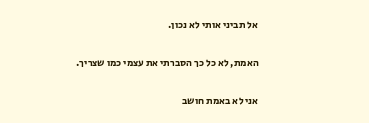אל תביני אותי לא נכון.

האמת, לא כל כך הסברתי את עצמי כמו שצריך.

אני לא באמת חושב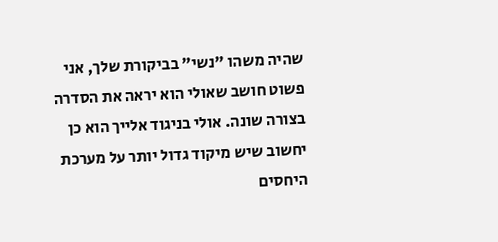שהיה משהו "נשי" בביקורת שלך, אני פשוט חושב שאולי הוא יראה את הסדרה בצורה שונה. אולי בניגוד אלייך הוא כן יחשוב שיש מיקוד גדול יותר על מערכת היחסים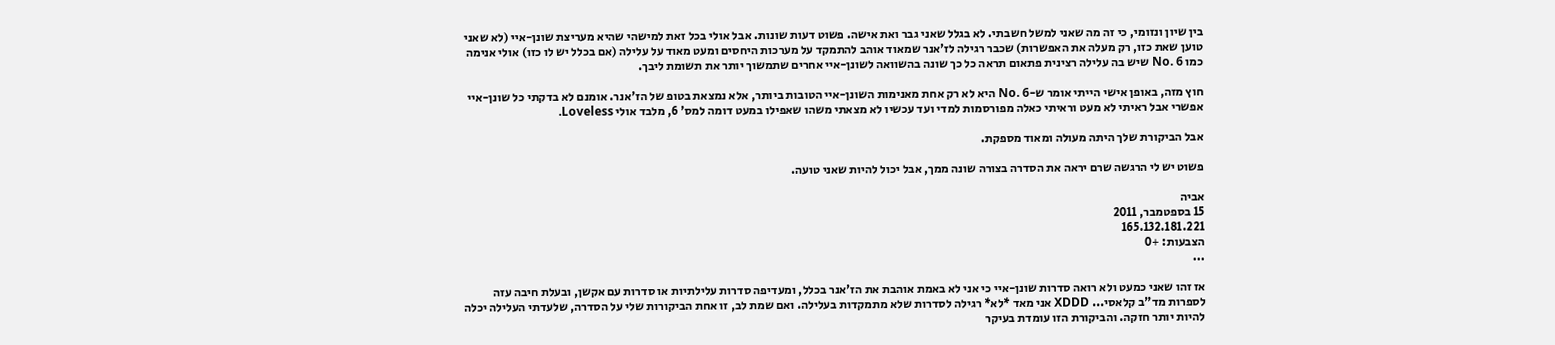בין שיון ונזומי, כי זה מה שאני למשל חשבתי. לא בגלל שאני גבר ואת אישה. פשוט דעות שונות. אבל אולי בכל זאת למישהי שהיא מעריצת שונן-איי (לא שאני טוען שאת כזו, רק מעלה את האפשרות) שכבר רגילה לז'אנר שמאוד אוהב להתמקד על מערכות היחסים ומעט מאוד על עלילה (אם בכלל יש לו כזו) אולי אנימה כמו No. 6 שיש בה עלילה רצינית פתאום תראה כל כך שונה בהשוואה לשונן-איי אחרים שתמשוך יותר את תשומת ליבך.

חוץ מזה, באופן אישי הייתי אומר ש-No. 6 היא לא רק אחת מאנימות השונן-איי הטובות ביותר, אלא נמצאת בטופ של הז'אנר. אומנם לא בדקתי כל שונן-איי אפשרי אבל ראיתי לא מעט וראיתי כאלה מפורסמות למדי ועד עכשיו לא מצאתי משהו שאפילו במעט דומה למס' 6, מלבד אולי Loveless.

אבל הביקורת שלך היתה מעולה ומאוד מספקת.

פשוט יש לי הרגשה שרם יראה את הסדרה בצורה שונה ממך, אבל יכול להיות שאני טועה.

אביה
15 בספטמבר, 2011
165.132.181.221
הצבעות: +0
...

אז זהו שאני כמעט ולא רואה סדרות שונן-איי כי אני לא באמת אוהבת את הז'אנר בכלל, ומעדיפה סדרות עלילתיות או סדרות עם אקשן, ובעלת חיבה עזה לספרות מד"ב קלאסי... XDDD אני מאד *לא* רגילה לסדרות שלא מתמקדות בעלילה. ואם שמת לב, זו אחת הביקורות שלי על הסדרה, שלעדתי העלילה יכלה להיות יותר חזקה. והביקורת הזו עומדת בעיקר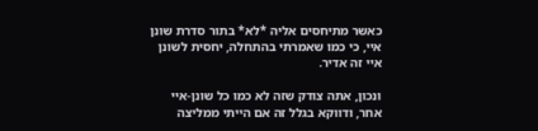כאשר מתיחסים אליה *לא* בתור סדרת שונן איי, כי כמו שאמרתי בהתחלה, יחסית לשונן איי זה אדיר.

ונכון, אתה צודק שזה לא כמו כל שונן-איי אחר, ודווקא בגלל זה אם הייתי ממליצה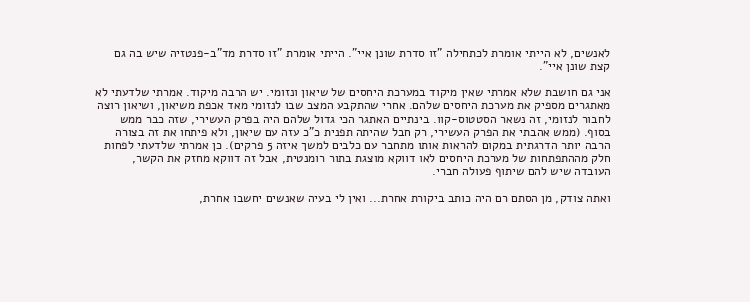לאנשים, לא הייתי אומרת לכתחילה "זו סדרת שונן איי". הייתי אומרת "זו סדרת מד"ב-פנטזיה שיש בה גם קצת שונן איי".

אני גם חושבת שלא אמרתי שאין מיקוד במערכת היחסים של שיאון ונזומי. יש הרבה מיקוד. אמרתי שלדעתי לא מאתגרים מספיק את מערכת היחסים שלהם. אחרי שהתקבע המצב שבו לנזומי מאד אכפת משיאון, ושיאון רוצה לחבור לנזומי, זה נשאר הסטטוס-קוו. בינתיים האתגר הכי גדול שלהם היה בפרק העשירי, שזה כבר ממש בסוף. (ממש אהבתי את הפרק העשירי, רק חבל שהיתה תפנית כ"כ עזה עם שיאון, ולא פיתחו את זה בצורה הרבה יותר הדרגתית במקום להראות אותו מתחבר עם כלבים למשך איזה 5 פרקים). כן אמרתי שלדעתי לפחות חלק מההתפתחות של מערכת היחסים לאו דווקא מוצגת בתור רומנטית, אבל זה דווקא מחזק את הקשר, העובדה שיש להם שיתוף פעולה חברי.

ואתה צודק, מן הסתם רם היה כותב ביקורת אחרת... ואין לי בעיה שאנשים יחשבו אחרת,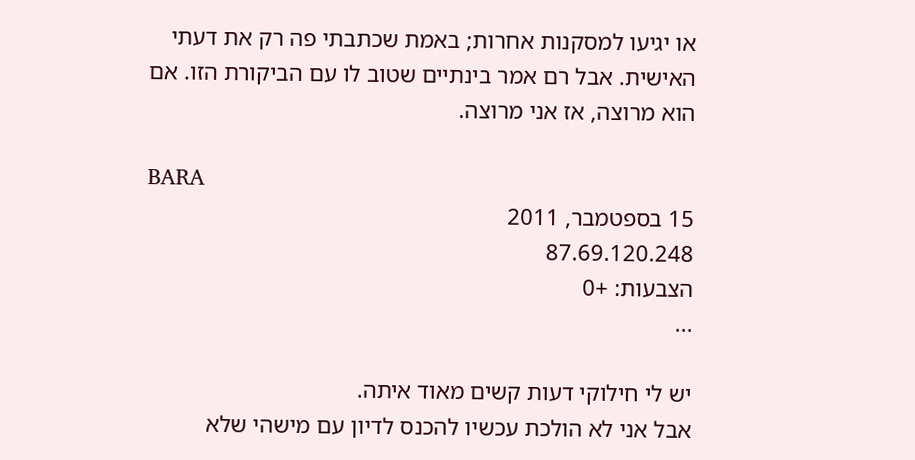או יגיעו למסקנות אחרות; באמת שכתבתי פה רק את דעתי האישית. אבל רם אמר בינתיים שטוב לו עם הביקורת הזו. אם הוא מרוצה, אז אני מרוצה.

BARA
15 בספטמבר, 2011
87.69.120.248
הצבעות: +0
...

יש לי חילוקי דעות קשים מאוד איתה.
אבל אני לא הולכת עכשיו להכנס לדיון עם מישהי שלא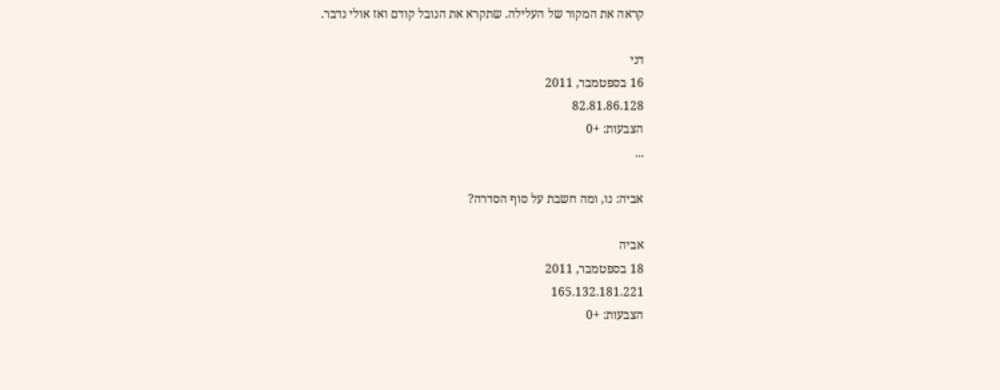קראה את המקור של העלילה. שתקרא את הנובל קודם ואז אולי נדבר.

דני
16 בספטמבר, 2011
82.81.86.128
הצבעות: +0
...

אביה: נו, ומה חשבת על סוף הסדרה?

אביה
18 בספטמבר, 2011
165.132.181.221
הצבעות: +0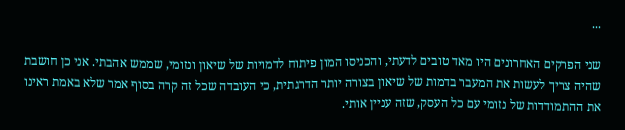...

שני הפרקים האחרונים היו מאד טובים לדעתי, והכניסו המון פיתוח לדמויות של שיאון ונזומי, שממש אהבתי. אני כן חושבת שהיה צריך לעשות את המעבר בדמות של שיאון בצורה יותר הדרגתית, כי העובדה שכל זה קרה בסוף אמר שלא באמת ראינו את ההתמודדות של נזומי עם כל העסק, שזה עניין אותי.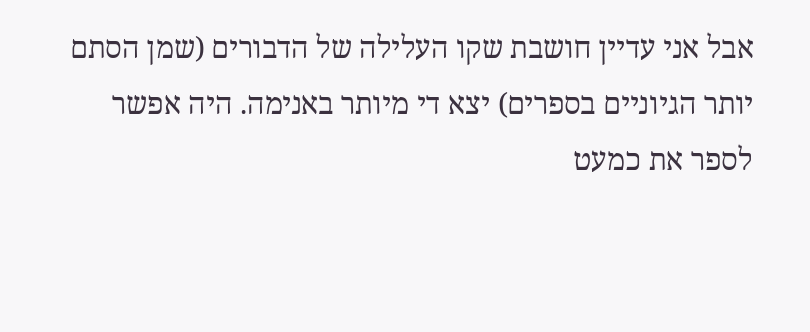אבל אני עדיין חושבת שקו העלילה של הדבורים (שמן הסתם יותר הגיוניים בספרים) יצא די מיותר באנימה. היה אפשר לספר את כמעט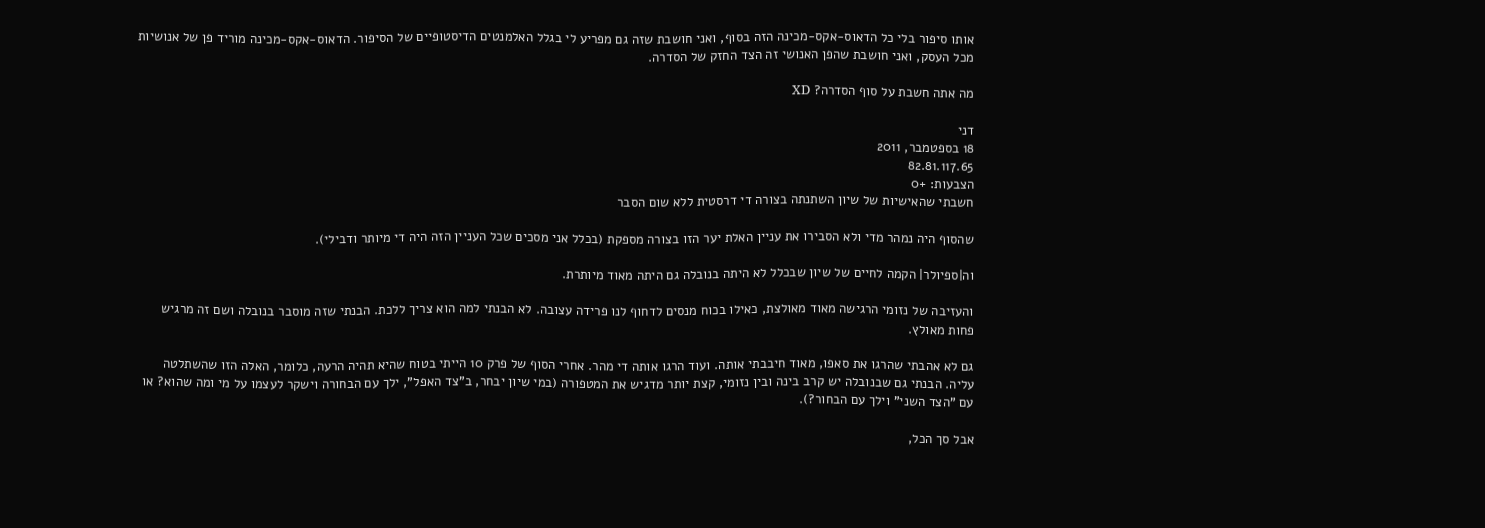אותו סיפור בלי כל הדאוס-אקס-מכינה הזה בסוף, ואני חושבת שזה גם מפריע לי בגלל האלמנטים הדיסטופיים של הסיפור. הדאוס-אקס-מכינה מוריד פן של אנושיות מכל העסק, ואני חושבת שהפן האנושי זה הצד החזק של הסדרה.

מה אתה חשבת על סוף הסדרה? XD

דני
18 בספטמבר, 2011
82.81.117.65
הצבעות: +0
חשבתי שהאישיות של שיון השתנתה בצורה די דרסטית ללא שום הסבר

שהסוף היה נמהר מדי ולא הסבירו את עניין האלת יער הזו בצורה מספקת (בכלל אני מסכים שכל העניין הזה היה די מיותר ודבילי).

וה|ספיולר| הקמה לחיים של שיון שבכלל לא היתה בנובלה גם היתה מאוד מיותרת.

והעזיבה של נזומי הרגישה מאוד מאולצת, כאילו בכוח מנסים לדחוף לנו פרידה עצובה. לא הבנתי למה הוא צריך ללכת. הבנתי שזה מוסבר בנובלה ושם זה מרגיש פחות מאולץ.

גם לא אהבתי שהרגו את סאפו, מאוד חיבבתי אותה. ועוד הרגו אותה די מהר. אחרי הסוף של פרק 10 הייתי בטוח שהיא תהיה הרעה, כלומר, האלה הזו שהשתלטה עליה. הבנתי גם שבנובלה יש קרב בינה ובין נזומי, קצת יותר מדגיש את המטפורה (במי שיון יבחר, ב"צד האפל", ילך עם הבחורה וישקר לעצמו על מי ומה שהוא? או עם "הצד השני" וילך עם הבחור?).

אבל סך הכל,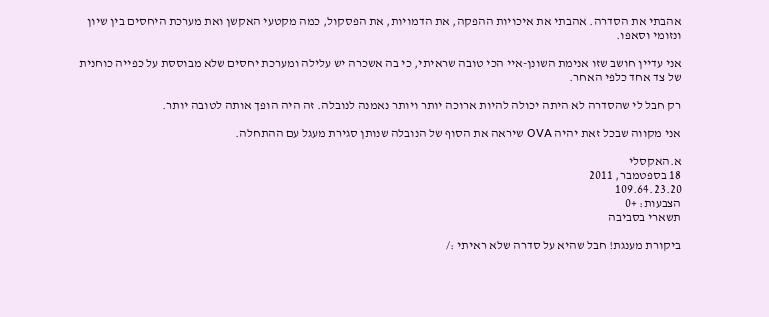אהבתי את הסדרה. אהבתי את איכויות ההפקה, את הדמויות, את הפסקול, כמה מקטעי האקשן ואת מערכת היחסים בין שיון ונזומי וסאפו.

אני עדיין חושב שזו אנימת השונן-איי הכי טובה שראיתי, כי בה אשכרה יש עלילה ומערכת יחסים שלא מבוססת על כפייה כוחנית של צד אחד כלפי האחר.

רק חבל לי שהסדרה לא היתה יכולה להיות ארוכה יותר ויותר נאמנה לנובלה. זה היה הופך אותה לטובה יותר.

אני מקווה שבכל זאת יהיה OVA שיראה את הסוף של הנובלה שנותן סגירת מעגל עם ההתחלה.

א.האקסלי
18 בספטמבר, 2011
109.64.23.20
הצבעות: +0
תשארי בסביבה

ביקורת מענגת! חבל שהיא על סדרה שלא ראיתי :/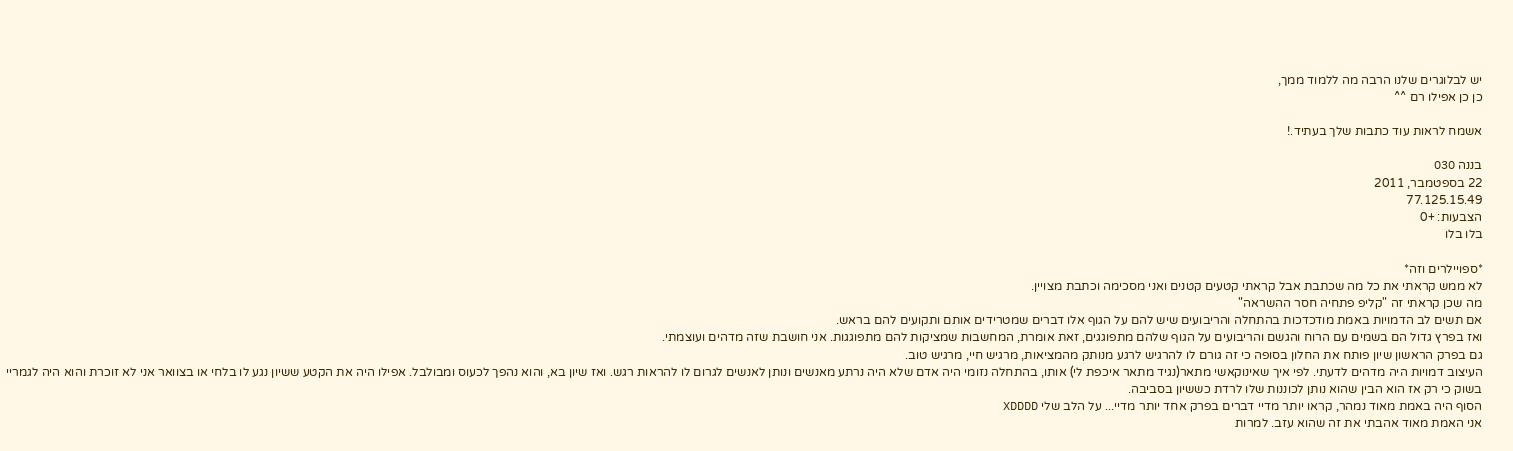יש לבלוגרים שלנו הרבה מה ללמוד ממך,
כן כן אפילו רם ^^

אשמח לראות עוד כתבות שלך בעתיד.!

בננה O3O
22 בספטמבר, 2011
77.125.15.49
הצבעות: +0
בלו בלו

*ספויילרים וזה*
לא ממש קראתי את כל מה שכתבת אבל קראתי קטעים קטנים ואני מסכימה וכתבת מצויין.
מה שכן קראתי זה "קליפ פתחיה חסר ההשראה"
אם תשים לב הדמויות באמת מודכדכות בהתחלה והריבועים שיש להם על הגוף אלו דברים שמטרידים אותם ותקועים להם בראש.
ואז בפרץ גדול הם בשמים עם הרוח והגשם והריבועים על הגוף שלהם מתפוגגים, זאת אומרת, המחשבות שמציקות להם מתפוגגות. אני חושבת שזה מדהים ועוצמתי.
גם בפרק הראשון שיון פותח את החלון בסופה כי זה גורם לו להרגיש לרגע מנותק מהמציאות, מרגיש חיי, מרגיש טוב.
העיצוב דמויות היה מדהים לדעתי. לפי איך שאינוקאשי מתאר(נגיד מתאר איכפת לי) אותו, בהתחלה נזומי היה אדם שלא היה נרתע מאנשים ונותן לאנשים לגרום לו להראות רגש. ואז שיון בא, והוא נהפך לכעוס ומבולבל. אפילו היה את הקטע ששיון נגע לו בלחי או בצוואר אני לא זוכרת והוא היה לגמריי בשוק כי רק אז הוא הבין שהוא נותן לכוננות שלו לרדת כששיון בסביבה.
הסוף היה באמת מאוד נמהר, קראו יותר מדיי דברים בפרק אחד יותר מדיי... על הלב שלי XDDDD
אני האמת מאוד אהבתי את זה שהוא עזב. למרות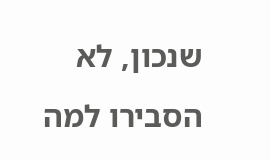שנכון, לא הסבירו למה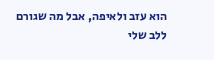הוא עזב ולאיפה, אבל מה שגורם ללב שלי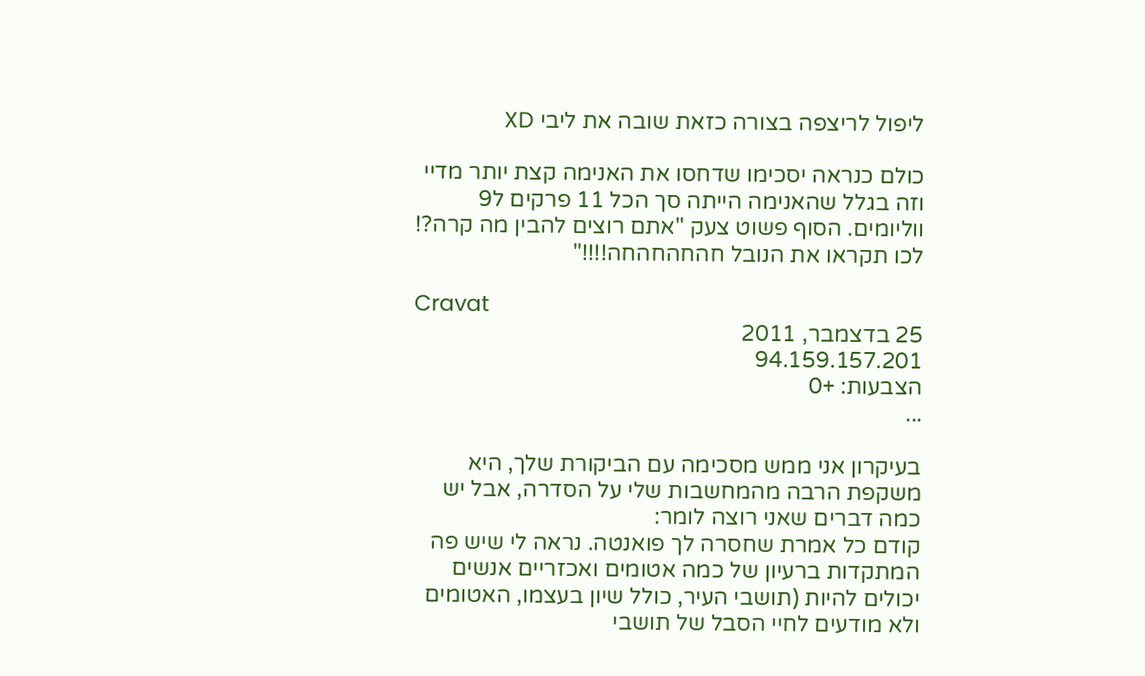ליפול לריצפה בצורה כזאת שובה את ליבי XD

כולם כנראה יסכימו שדחסו את האנימה קצת יותר מדיי וזה בגלל שהאנימה הייתה סך הכל 11 פרקים ל9 ווליומים. הסוף פשוט צעק "אתם רוצים להבין מה קרה?! לכו תקראו את הנובל חהחהחהחה!!!!"

Cravat
25 בדצמבר, 2011
94.159.157.201
הצבעות: +0
...

בעיקרון אני ממש מסכימה עם הביקורת שלך, היא משקפת הרבה מהמחשבות שלי על הסדרה, אבל יש כמה דברים שאני רוצה לומר:
קודם כל אמרת שחסרה לך פואנטה. נראה לי שיש פה המתקדות ברעיון של כמה אטומים ואכזריים אנשים יכולים להיות (תושבי העיר, כולל שיון בעצמו, האטומים ולא מודעים לחיי הסבל של תושבי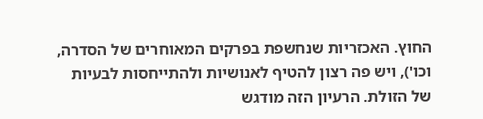החוץ. האכזריות שנחשפת בפרקים המאוחרים של הסדרה, וכו'), ויש פה רצון להטיף לאנושיות ולהתייחסות לבעיות של הזולת. הרעיון הזה מודגש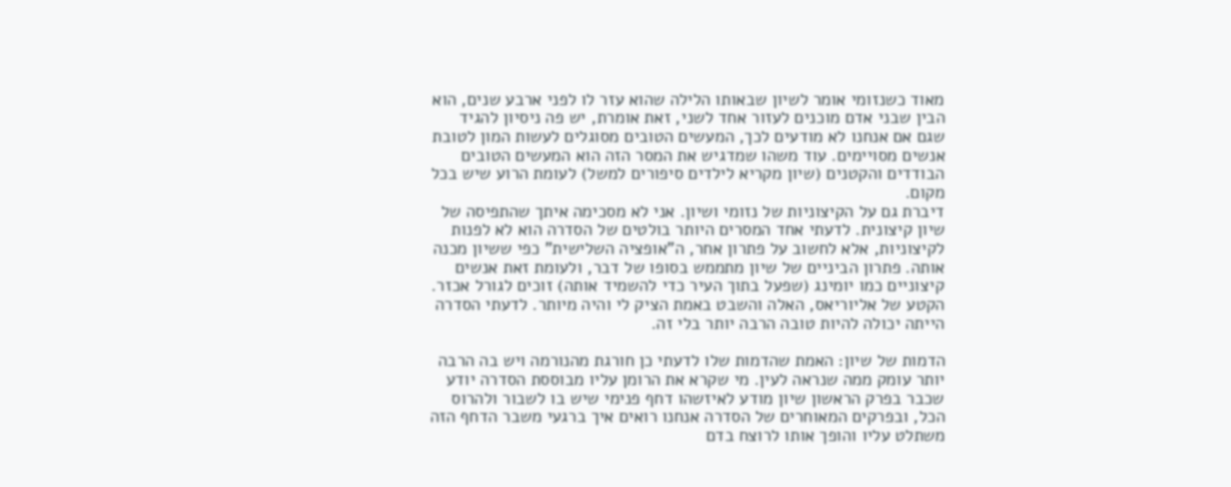מאוד כשנזומי אומר לשיון שבאותו הלילה שהוא עזר לו לפני ארבע שנים, הוא הבין שבני אדם מוכנים לעזור אחד לשני, זאת אומרת, יש פה ניסיון להגיד שגם אם אנחנו לא מודעים לכך, המעשים הטובים מסוגלים לעשות המון לטובת אנשים מסויימים. עוד משהו שמדגיש את המסר הזה הוא המעשים הטובים הבודדים והקטנים (שיון מקריא לילדים סיפורים למשל) לעומת הרוע שיש בכל מקום.
דיברת גם על הקיצוניות של נזומי ושיון. אני לא מסכימה איתך שהתפיסה של שיון קיצונית. לדעתי אחד המסרים היותר בולטים של הסדרה הוא לא לפנות לקיצוניות, אלא לחשוב על פתרון אחר, ה"אופציה השלישית" כפי ששיון מכנה אותה. פתרון הביניים של שיון מתממש בסופו של דבר, ולעומת זאת אנשים קיצוניים כמו יומינג (שפעל בתוך העיר כדי להשמיד אותה) זוכים לגורל אכזר.
הקטע של אליוריאס, האלה והשבט באמת הציק לי והיה מיותר. לדעתי הסדרה הייתה יכולה להיות טובה הרבה יותר בלי זה.

הדמות של שיון: האמת שהדמות שלו לדעתי כן חורגת מהנורמה ויש בה הרבה יותר עומק ממה שנראה לעין. מי שקרא את הרומן עליו מבוססת הסדרה יודע שכבר בפרק הראשון שיון מודע לאיזשהו דחף פנימי שיש בו לשבור ולהרוס הכל, ובפרקים המאוחרים של הסדרה אנחנו רואים איך ברגעי משבר הדחף הזה משתלט עליו והופך אותו לרוצח בדם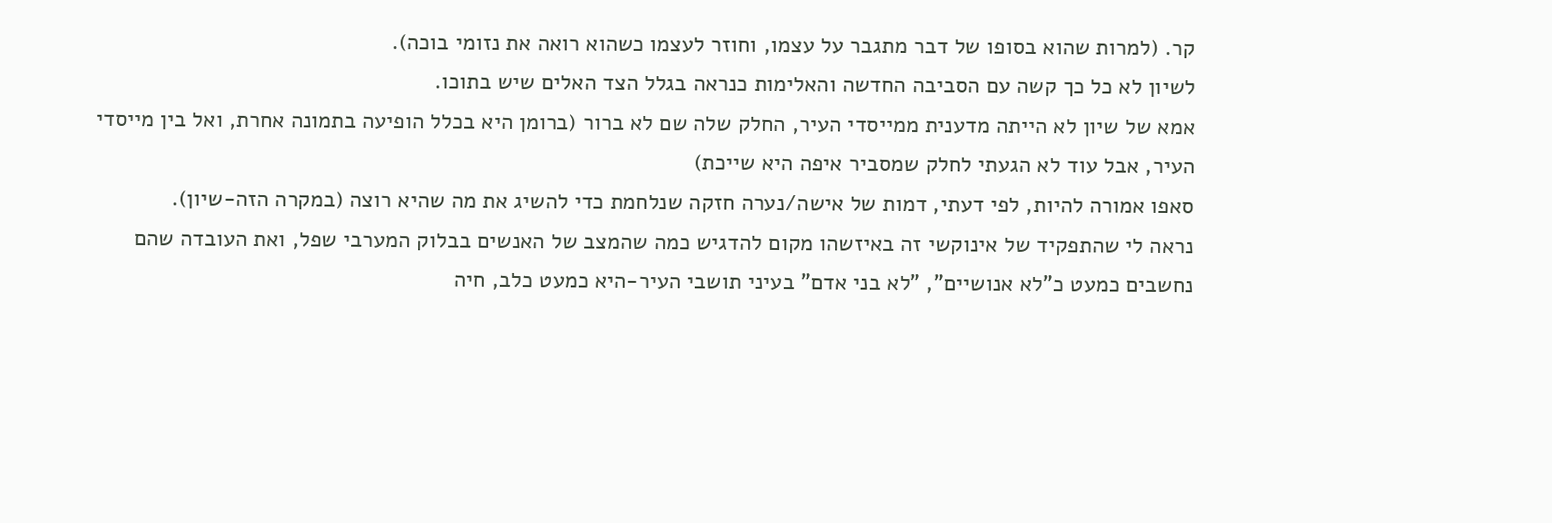קר. (למרות שהוא בסופו של דבר מתגבר על עצמו, וחוזר לעצמו כשהוא רואה את נזומי בוכה).
לשיון לא כל כך קשה עם הסביבה החדשה והאלימות כנראה בגלל הצד האלים שיש בתוכו.
אמא של שיון לא הייתה מדענית ממייסדי העיר, החלק שלה שם לא ברור (ברומן היא בכלל הופיעה בתמונה אחרת, ואל בין מייסדי העיר, אבל עוד לא הגעתי לחלק שמסביר איפה היא שייכת)
סאפו אמורה להיות, לפי דעתי, דמות של אישה/נערה חזקה שנלחמת כדי להשיג את מה שהיא רוצה (במקרה הזה-שיון).
נראה לי שהתפקיד של אינוקשי זה באיזשהו מקום להדגיש כמה שהמצב של האנשים בבלוק המערבי שפל, ואת העובדה שהם נחשבים כמעט כ"לא אנושיים", "לא בני אדם" בעיני תושבי העיר-היא כמעט כלב, חיה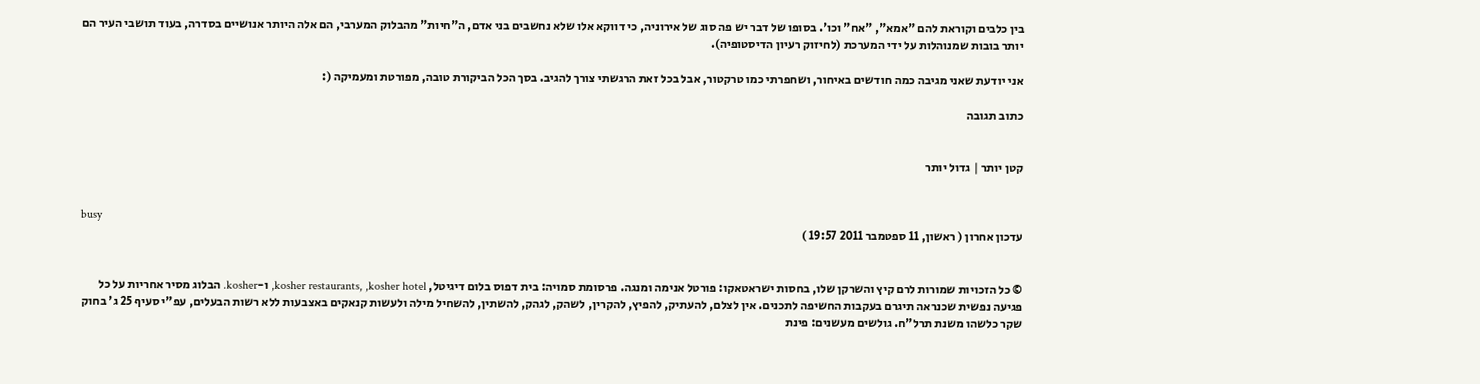בין כלבים וקוראת להם "אמא", "אח" וכו'. בסופו של דבר יש פה סוג של אירוניה, כי דווקא אלו שלא נחשבים בני אדם, ה"חיות" מהבלוק המערבי, הם אלה היותר אנושיים בסדרה, בעוד תושבי העיר הם יותר בובות שמנוהלות על ידי המערכת (לחיזוק רעיון הדיסטופיה).

אני יודעת שאני מגיבה כמה חודשים באיחור, ושחפרתי כמו טרקטור, אבל בכל זאת הרגשתי צורך להגיב. בסך הכל הביקורת טובה, מפורטת ומעמיקה (:

כתוב תגובה


קטן יותר | גדול יותר


busy
עדכון אחרון ( ראשון, 11 ספטמבר 2011 19:57 )


© כל הזכויות שמורות לרם קיץ והשרקן שלו, בחסות ישראטאקו: פורטל אנימה ומנגה. פרסומת סמויה: בית דפוס בלום דיגיטל, kosher restaurants, ,kosher hotel, ו-kosher. הבלוג מסיר אחריות על כל פגיעה נפשית שכנראה תיגרם בעקבות החשיפה לתכנים. אין לצלם, להעתיק, להפיץ, להקרין, לשהק, לגהק, להשתין, להשחיל מילה ולעשות קנאקים באצבעות ללא רשות הבעלים, עפ"י סעיף 25 ג' בחוק שקר כלשהו משנת תרל"ח. גולשים מעשנים: פינת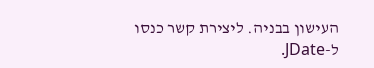העישון בבניה. ליצירת קשר כנסו ל-JDate.